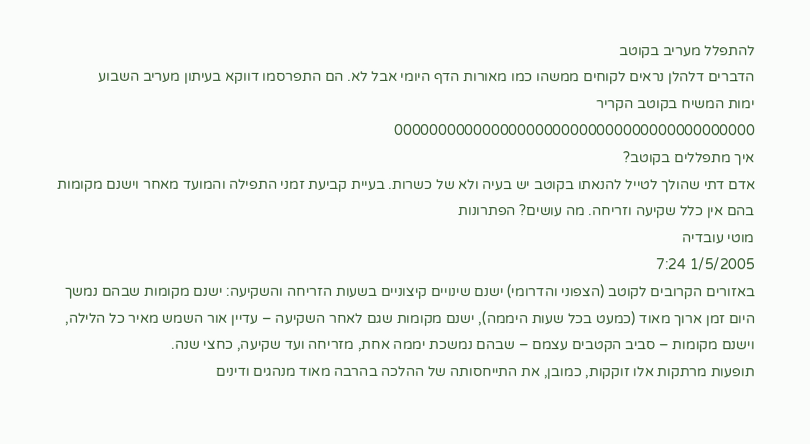להתפלל מעריב בקוטב
הדברים דלהלן נראים לקוחים ממשהו כמו מאורות הדף היומי אבל לא. הם התפרסמו דווקא בעיתון מעריב השבוע
ימות המשיח בקוטב הקריר
00000000000000000000000000000000000000000
איך מתפללים בקוטב?
אדם דתי שהולך לטייל להנאתו בקוטב יש בעיה ולא של כשרות. בעיית קביעת זמני התפילה והמועד מאחר וישנם מקומות בהם אין כלל שקיעה וזריחה. מה עושים? הפתרונות
מוטי עובדיה
1/5/2005 7:24
באזורים הקרובים לקוטב (הצפוני והדרומי) ישנם שינויים קיצוניים בשעות הזריחה והשקיעה: ישנם מקומות שבהם נמשך היום זמן ארוך מאוד (כמעט בכל שעות היממה), ישנם מקומות שגם לאחר השקיעה – עדיין אור השמש מאיר כל הלילה, וישנם מקומות – סביב הקטבים עצמם – שבהם נמשכת יממה אחת, מזריחה ועד שקיעה, כחצי שנה.
תופעות מרתקות אלו זוקקות, כמובן, את התייחסותה של ההלכה בהרבה מאוד מנהגים ודינים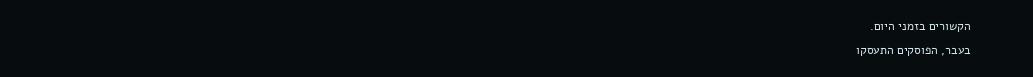הקשורים בזמני היום.
בעבר, הפוסקים התעסקו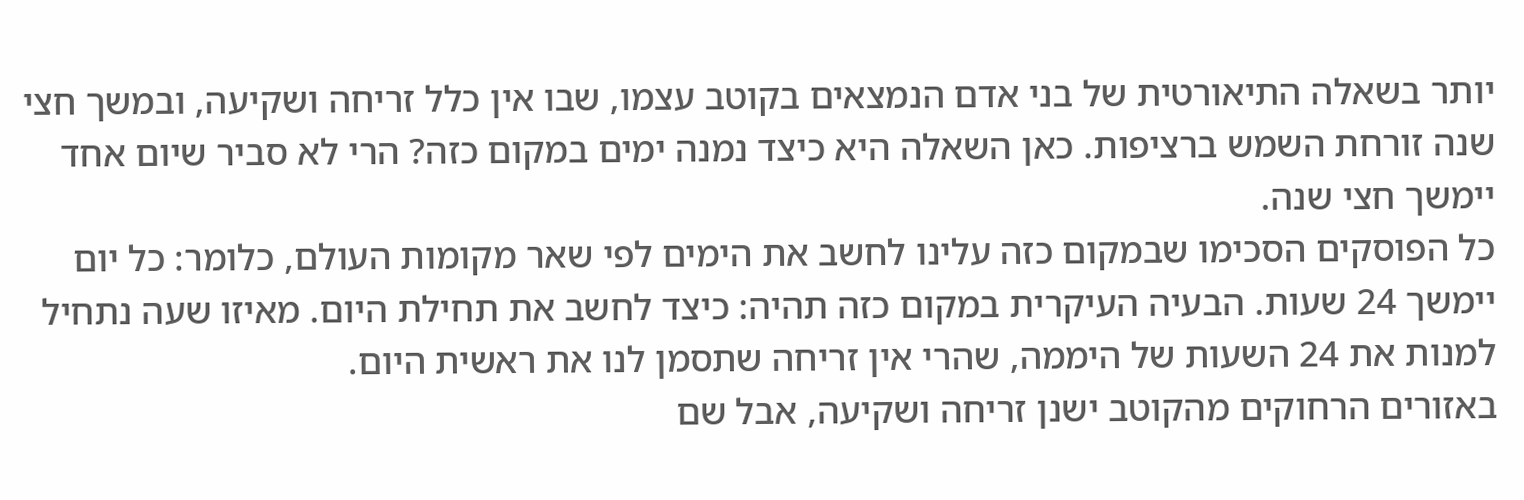יותר בשאלה התיאורטית של בני אדם הנמצאים בקוטב עצמו, שבו אין כלל זריחה ושקיעה, ובמשך חצי שנה זורחת השמש ברציפות. כאן השאלה היא כיצד נמנה ימים במקום כזה? הרי לא סביר שיום אחד יימשך חצי שנה.
כל הפוסקים הסכימו שבמקום כזה עלינו לחשב את הימים לפי שאר מקומות העולם, כלומר: כל יום יימשך 24 שעות. הבעיה העיקרית במקום כזה תהיה: כיצד לחשב את תחילת היום. מאיזו שעה נתחיל למנות את 24 השעות של היממה, שהרי אין זריחה שתסמן לנו את ראשית היום.
באזורים הרחוקים מהקוטב ישנן זריחה ושקיעה, אבל שם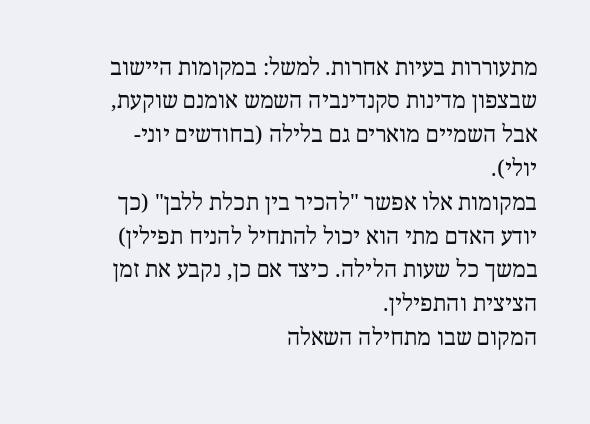מתעוררות בעיות אחרות. למשל: במקומות היישוב שבצפון מדינות סקנדינביה השמש אומנם שוקעת, אבל השמיים מוארים גם בלילה (בחודשים יוני-יולי).
במקומות אלו אפשר "להכיר בין תכלת ללבן" (כך יודע האדם מתי הוא יכול להתחיל להניח תפילין) במשך כל שעות הלילה. כיצד אם כן, נקבע את זמן הציצית והתפילין.
המקום שבו מתחילה השאלה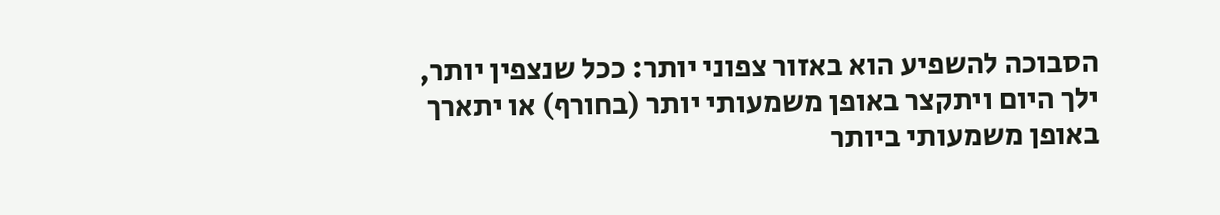הסבוכה להשפיע הוא באזור צפוני יותר: ככל שנצפין יותר, ילך היום ויתקצר באופן משמעותי יותר (בחורף) או יתארך באופן משמעותי ביותר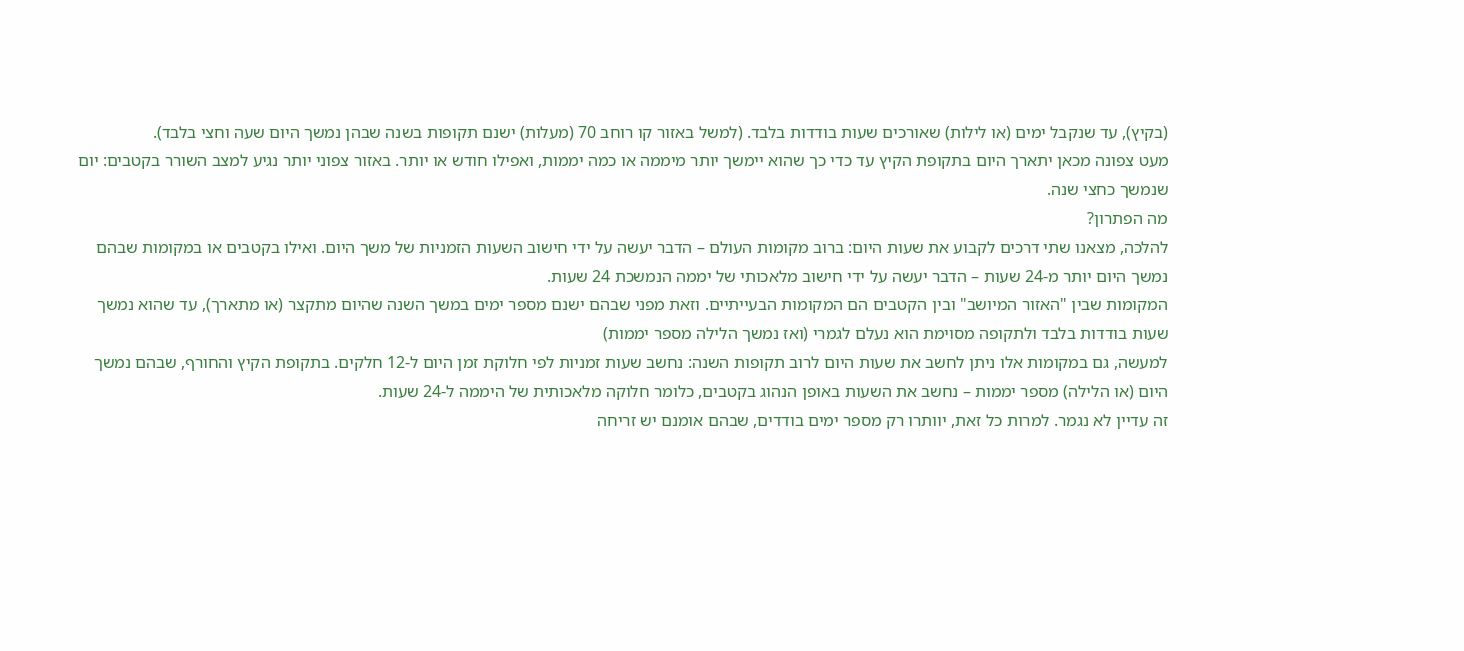(בקיץ), עד שנקבל ימים (או לילות) שאורכים שעות בודדות בלבד. (למשל באזור קו רוחב 70 (מעלות) ישנם תקופות בשנה שבהן נמשך היום שעה וחצי בלבד).
מעט צפונה מכאן יתארך היום בתקופת הקיץ עד כדי כך שהוא יימשך יותר מיממה או כמה יממות, ואפילו חודש או יותר. באזור צפוני יותר נגיע למצב השורר בקטבים: יום שנמשך כחצי שנה.
מה הפתרון?
להלכה, מצאנו שתי דרכים לקבוע את שעות היום: ברוב מקומות העולם – הדבר יעשה על ידי חישוב השעות הזמניות של משך היום. ואילו בקטבים או במקומות שבהם נמשך היום יותר מ-24 שעות – הדבר יעשה על ידי חישוב מלאכותי של יממה הנמשכת 24 שעות.
המקומות שבין "האזור המיושב" ובין הקטבים הם המקומות הבעייתיים. וזאת מפני שבהם ישנם מספר ימים במשך השנה שהיום מתקצר (או מתארך), עד שהוא נמשך שעות בודדות בלבד ולתקופה מסוימת הוא נעלם לגמרי (ואז נמשך הלילה מספר יממות)
למעשה, גם במקומות אלו ניתן לחשב את שעות היום לרוב תקופות השנה: נחשב שעות זמניות לפי חלוקת זמן היום ל-12 חלקים. בתקופת הקיץ והחורף, שבהם נמשך היום (או הלילה) מספר יממות – נחשב את השעות באופן הנהוג בקטבים, כלומר חלוקה מלאכותית של היממה ל-24 שעות.
זה עדיין לא נגמר. למרות כל זאת, יוותרו רק מספר ימים בודדים, שבהם אומנם יש זריחה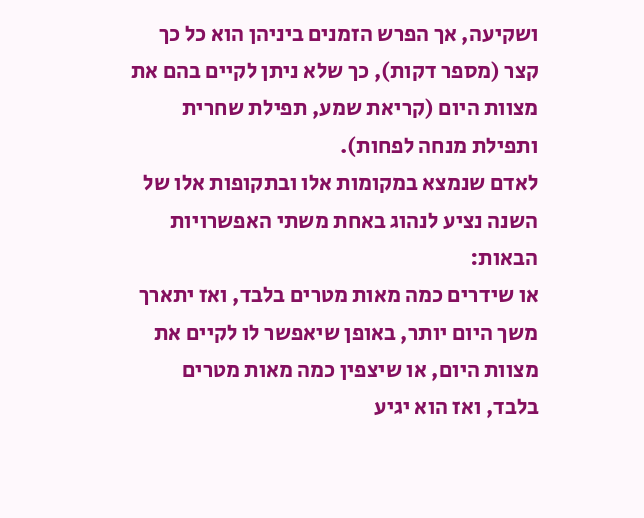ושקיעה, אך הפרש הזמנים ביניהן הוא כל כך קצר (מספר דקות), כך שלא ניתן לקיים בהם את מצוות היום (קריאת שמע, תפילת שחרית ותפילת מנחה לפחות).
לאדם שנמצא במקומות אלו ובתקופות אלו של השנה נציע לנהוג באחת משתי האפשרויות הבאות:
או שידרים כמה מאות מטרים בלבד, ואז יתארך משך היום יותר, באופן שיאפשר לו לקיים את מצוות היום, או שיצפין כמה מאות מטרים בלבד, ואז הוא יגיע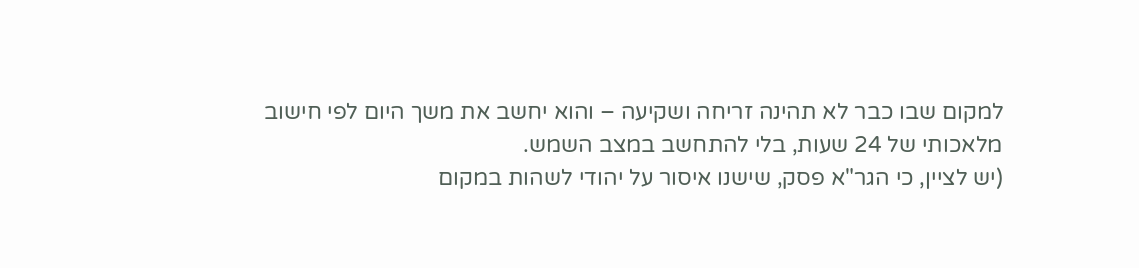למקום שבו כבר לא תהינה זריחה ושקיעה – והוא יחשב את משך היום לפי חישוב מלאכותי של 24 שעות, בלי להתחשב במצב השמש.
(יש לציין, כי הגר"א פסק, שישנו איסור על יהודי לשהות במקום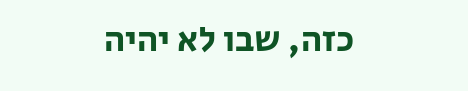כזה, שבו לא יהיה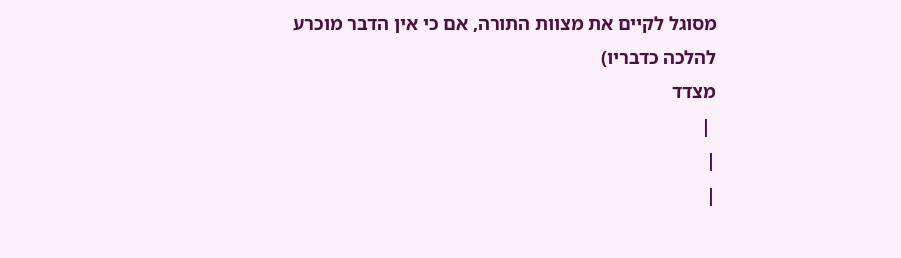מסוגל לקיים את מצוות התורה, אם כי אין הדבר מוכרע להלכה כדבריו)
מצדד
 |
|
|